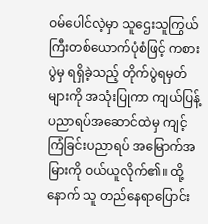ဝမ်ပေါင်လဲ့မှာ သူဌေးသူကြွယ်ကြီးတစ်ယောက်ပုံစံဖြင့် ကစားပွဲမှ ရရှိခဲ့သည့် တိုက်ပွဲရမှတ်များကို အသုံးပြုကာ ကျယ်ပြန့်ပညာရပ်အဆောင်ထဲမှ ကျင့်ကြံခြင်းပညာရပ် အမြောက်အမြားကို ဝယ်ယူလိုက်၏။ ထို့နောက် သူ တည်နေရာပြောင်း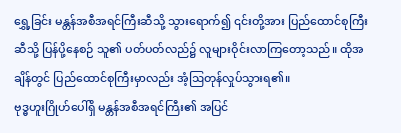ရွှေ့ခြင်း မန္တန်အစီအရင်ကြီးဆီသို့ သွားရောက်၍ ၎င်းတို့အား ပြည်ထောင်စုကြီးဆီသို့ ပြန်ပို့နေစဉ် သူ၏ ပတ်ပတ်လည်၌ လူများဝိုင်းလာကြတော့သည်။ ထိုအချိန်တွင် ပြည်ထောင်စုကြီးမှာလည်း အံ့ဩတုန်လှုပ်သွားရ၏။
ဗုဒ္ဓဟူးဂြိုဟ်ပေါ်ရှိ မန္တန်အစီအရင်ကြီး၏ အပြင်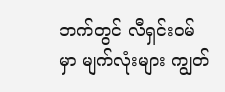ဘက်တွင် လီရှင်းဝမ်မှာ မျက်လုံးများ ကျွတ်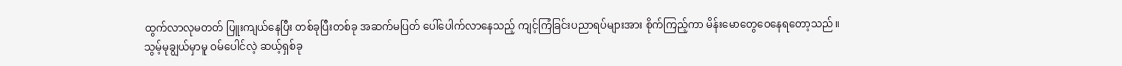ထွက်လာလုမတတ် ပြူးကျယ်နေပြီး တစ်ခုပြီးတစ်ခု အဆက်မပြတ် ပေါ်ပေါက်လာနေသည့် ကျင့်ကြံခြင်းပညာရပ်များအား စိုက်ကြည့်ကာ မိန်းမောတွေဝေနေရတော့သည်။
သွမ့်မုချွယ်မှာမူ ဝမ်ပေါင်လဲ့ ဆယ့်ရှစ်ခု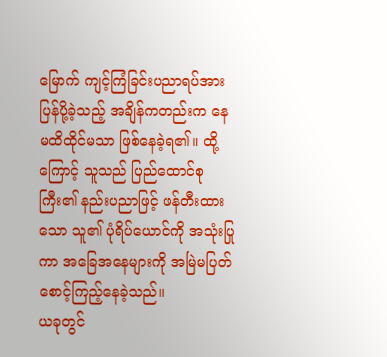မြောက် ကျင့်ကြံခြင်းပညာရပ်အား ပြန်ပို့ခဲ့သည့် အချိန်ကတည်းက နေမထိထိုင်မသာ ဖြစ်နေခဲ့ရ၏။ ထို့ကြောင့် သူသည် ပြည်ထောင်စုကြီး၏ နည်းပညာဖြင့် ဖန်တီးထားသော သူ၏ ပုံရိပ်ယောင်ကို အသုံးပြုကာ အခြေအနေများကို အမြဲမပြတ် စောင့်ကြည့်နေခဲ့သည်။
ယခုတွင်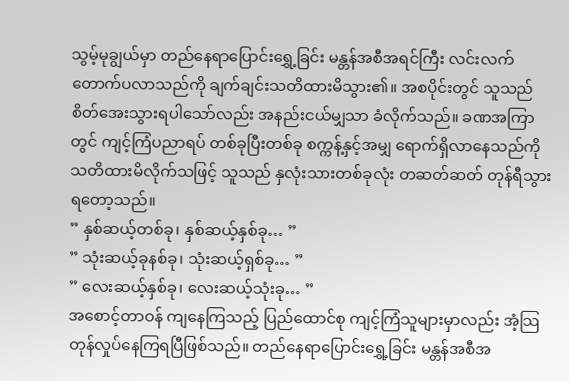သွမ့်မုချွယ်မှာ တည်နေရာပြောင်းရွှေ့ခြင်း မန္တန်အစီအရင်ကြီး လင်းလက်တောက်ပလာသည်ကို ချက်ချင်းသတိထားမိသွား၏။ အစပိုင်းတွင် သူသည် စိတ်အေးသွားရပါသော်လည်း အနည်းငယ်မျှသာ ခံလိုက်သည်။ ခဏအကြာတွင် ကျင့်ကြံပညာရပ် တစ်ခုပြီးတစ်ခု စက္ကန့်နှင့်အမျှ ရောက်ရှိလာနေသည်ကို သတိထားမိလိုက်သဖြင့် သူသည် နှလုံးသားတစ်ခုလုံး တဆတ်ဆတ် တုန်ရီသွားရတော့သည်။
” နှစ်ဆယ့်တစ်ခု၊ နှစ်ဆယ့်နှစ်ခု… ”
” သုံးဆယ့်ခုနစ်ခု၊ သုံးဆယ့်ရှစ်ခု… ”
” လေးဆယ့်နှစ်ခု၊ လေးဆယ့်သုံးခု… ”
အစောင့်တာဝန် ကျနေကြသည့် ပြည်ထောင်စု ကျင့်ကြံသူများမှာလည်း အံ့သြတုန်လှုပ်နေကြရပြီဖြစ်သည်။ တည်နေရာပြောင်းရွှေ့ခြင်း မန္တန်အစီအ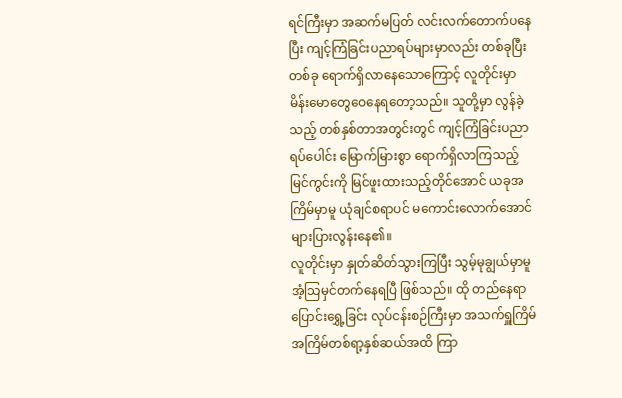ရင်ကြီးမှာ အဆက်မပြတ် လင်းလက်တောက်ပနေပြီး ကျင့်ကြံခြင်းပညာရပ်များမှာလည်း တစ်ခုပြီးတစ်ခု ရောက်ရှိလာနေသောကြောင့် လူတိုင်းမှာ မိန်းမောတွေဝေနေရတော့သည်။ သူတို့မှာ လွန်ခဲ့သည့် တစ်နှစ်တာအတွင်းတွင် ကျင့်ကြံခြင်းပညာရပ်ပေါင်း မြောက်မြားစွာ ရောက်ရှိလာကြသည့် မြင်ကွင်းကို မြင်ဖူးထားသည့်တိုင်အောင် ယခုအကြိမ်မှာမူ ယုံချင်စရာပင် မကောင်းလောက်အောင် များပြားလွန်းနေ၏။
လူတိုင်းမှာ နှုတ်ဆိတ်သွားကြပြီး သွမ့်မုချွယ်မှာမူ အံ့သြမှင်တက်နေရပြီ ဖြစ်သည်။ ထို တည်နေရာပြောင်းရွှေ့ခြင်း လုပ်ငန်းစဉ်ကြီးမှာ အသက်ရှူကြိမ် အကြိမ်တစ်ရာ့နှစ်ဆယ်အထိ ကြာ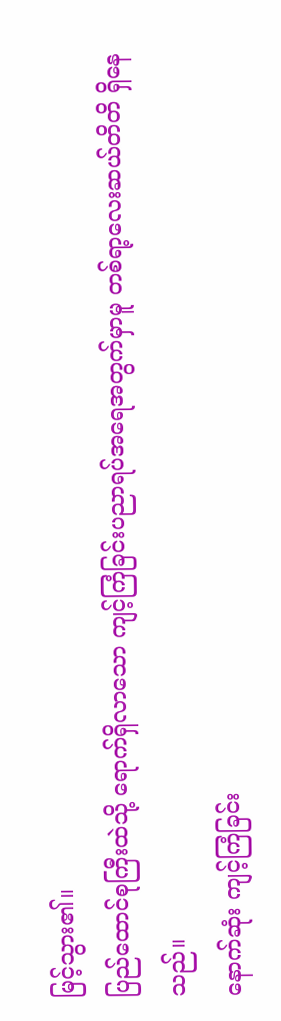မြင့်သွား၏။
ပြည်ထောင်စုကြီးထဲသို့ ရောက်ရှိလာသော ကျင့်ကြံခြင်းပညာရပ်အရေအတွက်မှာမူ တစ်ရာ့လေးဆယ်တိတိ ရှိနေသည်။
နောက်ဆုံး ကျင့်ကြံခြင်း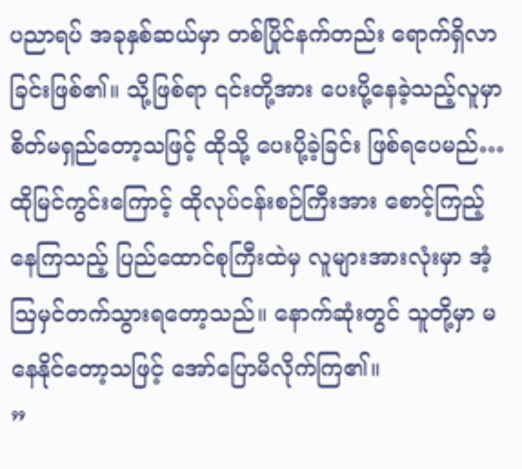ပညာရပ် အခုနှစ်ဆယ်မှာ တစ်ပြိုင်နက်တည်း ရောက်ရှိလာခြင်းဖြစ်၏။ သို့ဖြစ်ရာ ၎င်းတို့အား ပေးပို့နေခဲ့သည့်လူမှာ စိတ်မရှည်တော့သဖြင့် ထိုသို့ ပေးပို့ခဲ့ခြင်း ဖြစ်ရပေမည်…
ထိုမြင်ကွင်းကြောင့် ထိုလုပ်ငန်းစဉ်ကြီးအား စောင့်ကြည့်နေကြသည့် ပြည်ထောင်စုကြီးထဲမှ လူများအားလုံးမှာ အံ့ဩမှင်တက်သွားရတော့သည်။ နောက်ဆုံးတွင် သူတို့မှာ မနေနိုင်တော့သဖြင့် အော်ပြောမိလိုက်ကြ၏။
”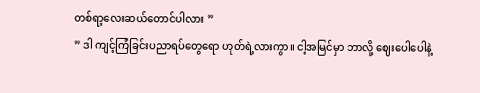တစ်ရာ့လေးဆယ်တောင်ပါလား ”
” ဒါ ကျင့်ကြံခြင်းပညာရပ်တွေရော ဟုတ်ရဲ့လားကွာ။ ငါ့အမြင်မှာ ဘာလို့ ဈေးပေါပေါနဲ့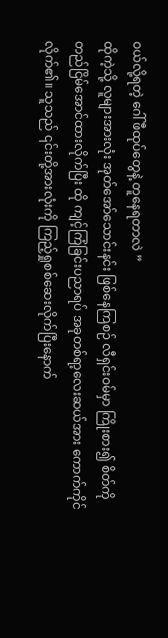ဝယ်လို့ရတဲ့ ဂေါ်ဖီထုပ်တွေနဲ့ တူနေရတာလဲ ”
ထိုကဲ့သို့ လူများအားလုံး အုတ်အော်သောင်းနင်း ဖြစ်နေကြစဉ် လီရှင်းဝမ်မှာ ကြိုးစား၍ စိတ်ကိုတည်ငြိမ်အောင်ထားလိုက်ပြီး ထို ကျင့်ကြံခြင်းပညာရပ် အခုတစ်ရာ့လေးဆယ်အား ကောက်ကိုင်လိုက်၏။ သူသည် ၎င်းတို့အားလုံးကို ကြည့်ရှုစစ်ဆေးလိုက်ပြီးနောက်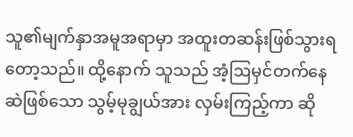သူ၏မျက်နှာအမူအရာမှာ အထူးတဆန်းဖြစ်သွားရတော့သည်။ ထို့နောက် သူသည် အံ့ဩမှင်တက်နေဆဲဖြစ်သော သွမ့်မုချွယ်အား လှမ်းကြည့်ကာ ဆို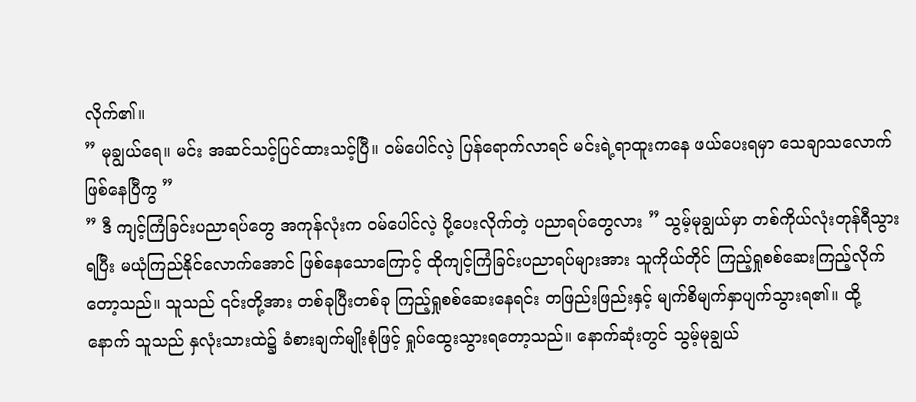လိုက်၏။
” မုချွယ်ရေ။ မင်း အဆင်သင့်ပြင်ထားသင့်ပြီ။ ဝမ်ပေါင်လဲ့ ပြန်ရောက်လာရင် မင်းရဲ့ရာထူးကနေ ဖယ်ပေးရမှာ သေချာသလောက် ဖြစ်နေပြီကွ ”
” ဒီ ကျင့်ကြံခြင်းပညာရပ်တွေ အကုန်လုံးက ဝမ်ပေါင်လဲ့ ပို့ပေးလိုက်တဲ့ ပညာရပ်တွေလား ” သွမ့်မုချွယ်မှာ တစ်ကိုယ်လုံးတုန်ရီသွားရပြီး မယုံကြည်နိုင်လောက်အောင် ဖြစ်နေသောကြောင့် ထိုကျင့်ကြံခြင်းပညာရပ်များအား သူကိုယ်တိုင် ကြည့်ရှုစစ်ဆေးကြည့်လိုက်တော့သည်။ သူသည် ၎င်းတို့အား တစ်ခုပြီးတစ်ခု ကြည့်ရှုစစ်ဆေးနေရင်း တဖြည်းဖြည်းနှင့် မျက်စိမျက်နှာပျက်သွားရ၏။ ထို့နောက် သူသည် နှလုံးသားထဲ၌ ခံစားချက်မျိုးစုံဖြင့် ရှုပ်ထွေးသွားရတော့သည်။ နောက်ဆုံးတွင် သွမ့်မုချွယ်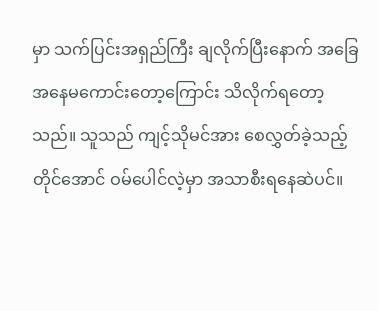မှာ သက်ပြင်းအရှည်ကြီး ချလိုက်ပြီးနောက် အခြေအနေမကောင်းတော့ကြောင်း သိလိုက်ရတော့သည်။ သူသည် ကျင့်သိုမင်အား စေလွှတ်ခဲ့သည့်တိုင်အောင် ဝမ်ပေါင်လဲ့မှာ အသာစီးရနေဆဲပင်။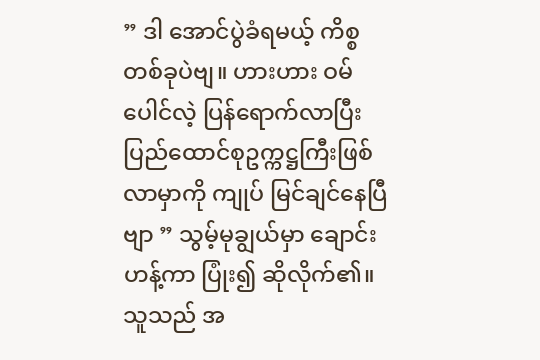” ဒါ အောင်ပွဲခံရမယ့် ကိစ္စတစ်ခုပဲဗျ။ ဟားဟား ဝမ်ပေါင်လဲ့ ပြန်ရောက်လာပြီး ပြည်ထောင်စုဥက္ကဋ္ဌကြီးဖြစ်လာမှာကို ကျုပ် မြင်ချင်နေပြီဗျာ ” သွမ့်မုချွယ်မှာ ချောင်းဟန့်ကာ ပြုံး၍ ဆိုလိုက်၏။ သူသည် အ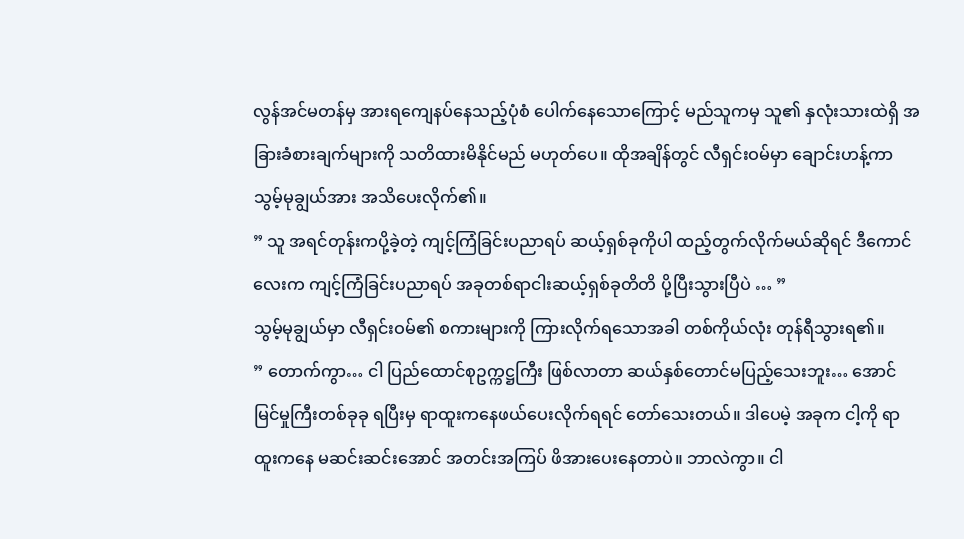လွန်အင်မတန်မှ အားရကျေနပ်နေသည့်ပုံစံ ပေါက်နေသောကြောင့် မည်သူကမှ သူ၏ နှလုံးသားထဲရှိ အခြားခံစားချက်များကို သတိထားမိနိုင်မည် မဟုတ်ပေ။ ထိုအချိန်တွင် လီရှင်းဝမ်မှာ ချောင်းဟန့်ကာ သွမ့်မုချွယ်အား အသိပေးလိုက်၏။
” သူ အရင်တုန်းကပို့ခဲ့တဲ့ ကျင့်ကြံခြင်းပညာရပ် ဆယ့်ရှစ်ခုကိုပါ ထည့်တွက်လိုက်မယ်ဆိုရင် ဒီကောင်လေးက ကျင့်ကြံခြင်းပညာရပ် အခုတစ်ရာငါးဆယ့်ရှစ်ခုတိတိ ပို့ပြီးသွားပြီပဲ … ”
သွမ့်မုချွယ်မှာ လီရှင်းဝမ်၏ စကားများကို ကြားလိုက်ရသောအခါ တစ်ကိုယ်လုံး တုန်ရီသွားရ၏။
” တောက်ကွာ… ငါ ပြည်ထောင်စုဥက္ကဋ္ဌကြီး ဖြစ်လာတာ ဆယ်နှစ်တောင်မပြည့်သေးဘူး… အောင်မြင်မှုကြီးတစ်ခုခု ရပြီးမှ ရာထူးကနေဖယ်ပေးလိုက်ရရင် တော်သေးတယ်။ ဒါပေမဲ့ အခုက ငါ့ကို ရာထူးကနေ မဆင်းဆင်းအောင် အတင်းအကြပ် ဖိအားပေးနေတာပဲ။ ဘာလဲကွာ။ ငါ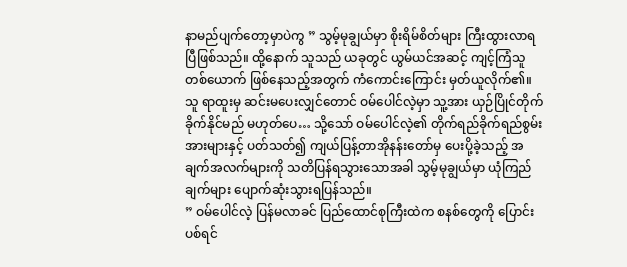နာမည်ပျက်တော့မှာပဲကွ ” သွမ့်မုချွယ်မှာ စိုးရိမ်စိတ်များ ကြီးထွားလာရပြီဖြစ်သည်။ ထို့နောက် သူသည် ယခုတွင် ယွမ်ယင်အဆင့် ကျင့်ကြံသူတစ်ယောက် ဖြစ်နေသည့်အတွက် ကံကောင်းကြောင်း မှတ်ယူလိုက်၏။ သူ ရာထူးမှ ဆင်းမပေးလျှင်တောင် ဝမ်ပေါင်လဲ့မှာ သူ့အား ယှဉ်ပြိုင်တိုက်ခိုက်နိုင်မည် မဟုတ်ပေ… သို့သော် ဝမ်ပေါင်လဲ့၏ တိုက်ရည်ခိုက်ရည်စွမ်းအားများနှင့် ပတ်သတ်၍ ကျယ်ပြန့်တာအိုနန်းတော်မှ ပေးပို့ခဲ့သည့် အချက်အလက်များကို သတိပြန်ရသွားသောအခါ သွမ့်မုချွယ်မှာ ယုံကြည်ချက်များ ပျောက်ဆုံးသွားရပြန်သည်။
” ဝမ်ပေါင်လဲ့ ပြန်မလာခင် ပြည်ထောင်စုကြီးထဲက စနစ်တွေကို ပြောင်းပစ်ရင်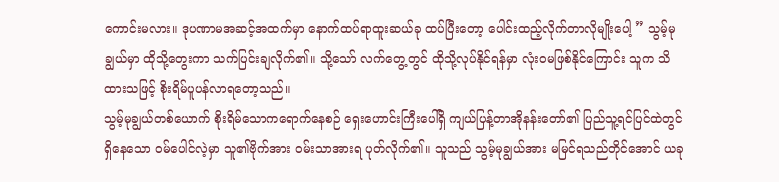ကောင်းမလား။ ဒုပဏာမအဆင့်အထက်မှာ နောက်ထပ်ရာထူးဆယ်ခု ထပ်ပြီးတော့ ပေါင်းထည့်လိုက်တာလိုမျိုးပေါ့ ” သွမ့်မုချွယ်မှာ ထိုသို့တွေးကာ သက်ပြင်းချလိုက်၏။ သို့သော် လက်တွေ့တွင် ထိုသို့လုပ်နိုင်ရန်မှာ လုံးဝမဖြစ်နိုင်ကြောင်း သူက သိထားသဖြင့် စိုးရိမ်ပူပန်လာရတော့သည်။
သွမ့်မုချွယ်တစ်ယောက် စိုးရိမ်သောကရောက်နေစဉ် ရှေးဟောင်းကြီးပေါ်ရှိ ကျယ်ပြန့်တာအိုနန်းတော်၏ ပြည်သူ့ရင်ပြင်ထဲတွင် ရှိနေသော ဝမ်ပေါင်လဲ့မှာ သူ၏ဗိုက်အား ဝမ်းသာအားရ ပုတ်လိုက်၏။ သူသည် သွမ့်မုချွယ်အား မမြင်ရသည်တိုင်အောင် ယခု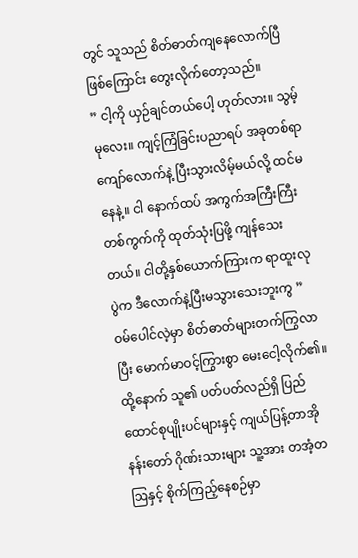တွင် သူသည် စိတ်ဓာတ်ကျနေလောက်ပြီဖြစ်ကြောင်း တွေးလိုက်တော့သည်။
” ငါ့ကို ယှဉ်ချင်တယ်ပေါ့ ဟုတ်လား။ သွမ့်မုလေး။ ကျင့်ကြံခြင်းပညာရပ် အခုတစ်ရာကျော်လောက်နဲ့ ပြီးသွားလိမ့်မယ်လို့ ထင်မနေနဲ့။ ငါ နောက်ထပ် အကွက်အကြီးကြီး တစ်ကွက်ကို ထုတ်သုံးပြဖို့ ကျန်သေးတယ်။ ငါတို့နှစ်ယောက်ကြားက ရာထူးလုပွဲက ဒီလောက်နဲ့ပြီးမသွားသေးဘူးကွ ” ဝမ်ပေါင်လဲ့မှာ စိတ်ဓာတ်များတက်ကြွလာပြီး မောက်မာဝင့်ကြွားစွာ မေးငေါ့လိုက်၏။ ထို့နောက် သူ၏ ပတ်ပတ်လည်ရှိ ပြည်ထောင်စုပျိုးပင်များနှင့် ကျယ်ပြန့်တာအိုနန်းတော် ဂိုဏ်းသားများ သူ့အား တအံ့တဩနှင့် စိုက်ကြည့်နေစဉ်မှာ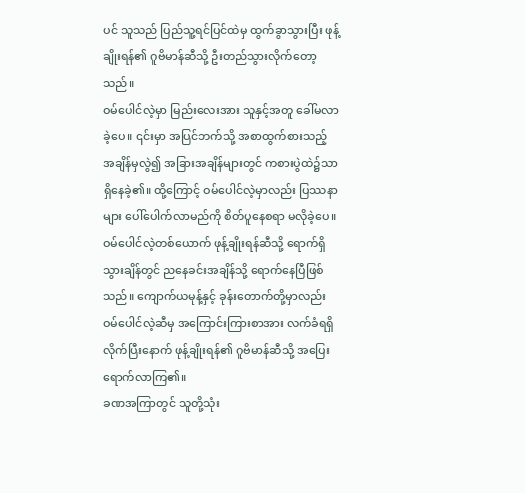ပင် သူသည် ပြည်သူ့ရင်ပြင်ထဲမှ ထွက်ခွာသွားပြီး ဖုန့်ချိုးရန်၏ ဂူဗိမာန်ဆီသို့ ဦးတည်သွားလိုက်တော့သည်။
ဝမ်ပေါင်လဲ့မှာ မြည်းလေးအား သူနှင့်အတူ ခေါ်မလာခဲ့ပေ။ ၎င်းမှာ အပြင်ဘက်သို့ အစာထွက်စားသည့် အချိန်မှလွဲ၍ အခြားအချိန်များတွင် ကစားပွဲထဲ၌သာ ရှိနေခဲ့၏။ ထို့ကြောင့် ဝမ်ပေါင်လဲ့မှာလည်း ပြဿနာများ ပေါ်ပေါက်လာမည်ကို စိတ်ပူနေစရာ မလိုခဲ့ပေ။
ဝမ်ပေါင်လဲ့တစ်ယောက် ဖုန့်ချိုးရန်ဆီသို့ ရောက်ရှိသွားချိန်တွင် ညနေခင်းအချိန်သို့ ရောက်နေပြီဖြစ်သည်။ ကျောက်ယမုန့်နှင့် ခုန်းတောက်တို့မှာလည်း ဝမ်ပေါင်လဲ့ဆီမှ အကြောင်းကြားစာအား လက်ခံရရှိလိုက်ပြီးနောက် ဖုန့်ချိုးရန်၏ ဂူဗိမာန်ဆီသို့ အပြေးရောက်လာကြ၏။
ခဏအကြာတွင် သူတို့သုံး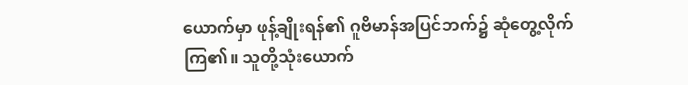ယောက်မှာ ဖုန့်ချိုးရန်၏ ဂူဗိမာန်အပြင်ဘက်၌ ဆုံတွေ့လိုက်ကြ၏။ သူတို့သုံးယောက်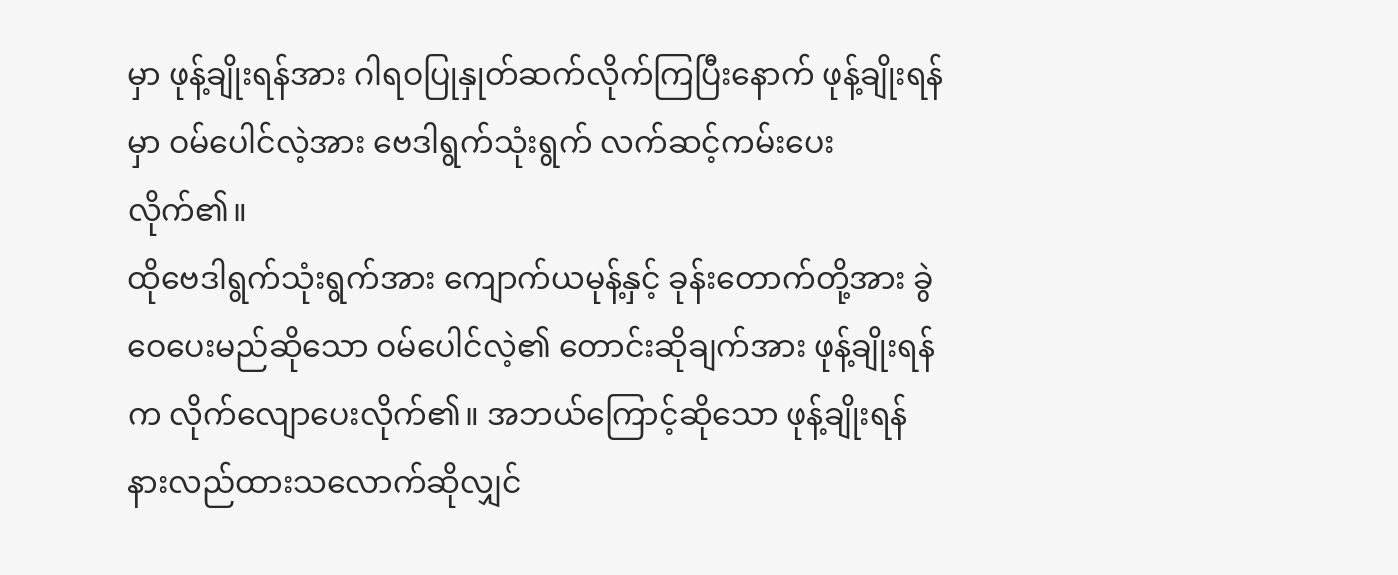မှာ ဖုန့်ချိုးရန်အား ဂါရဝပြုနှုတ်ဆက်လိုက်ကြပြီးနောက် ဖုန့်ချိုးရန်မှာ ဝမ်ပေါင်လဲ့အား ဗေဒါရွက်သုံးရွက် လက်ဆင့်ကမ်းပေးလိုက်၏။
ထိုဗေဒါရွက်သုံးရွက်အား ကျောက်ယမုန့်နှင့် ခုန်းတောက်တို့အား ခွဲဝေပေးမည်ဆိုသော ဝမ်ပေါင်လဲ့၏ တောင်းဆိုချက်အား ဖုန့်ချိုးရန်က လိုက်လျောပေးလိုက်၏။ အဘယ်ကြောင့်ဆိုသော ဖုန့်ချိုးရန် နားလည်ထားသလောက်ဆိုလျှင်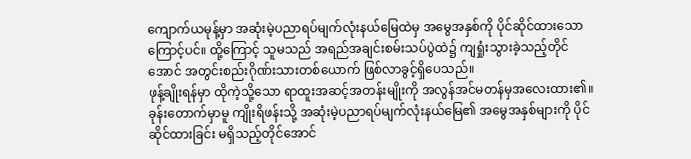ကျောက်ယမုန့်မှာ အဆုံးမဲ့ပညာရပ်မျက်လုံးနယ်မြေထဲမှ အမွေအနှစ်ကို ပိုင်ဆိုင်ထားသောကြောင့်ပင်။ ထို့ကြောင့် သူမသည် အရည်အချင်းစမ်းသပ်ပွဲထဲ၌ ကျရှုံးသွားခဲ့သည့်တိုင်အောင် အတွင်းစည်းဂိုဏ်းသားတစ်ယောက် ဖြစ်လာခွင့်ရှိပေသည်။
ဖုန့်ချိုးရန်မှာ ထိုကဲ့သို့သော ရာထူးအဆင့်အတန်းမျိုးကို အလွန်အင်မတန်မှအလေးထား၏။ ခုန်းတောက်မှာမူ ကျိုးရိဖန်းသို့ အဆုံးမဲ့ပညာရပ်မျက်လုံးနယ်မြေ၏ အမွေအနှစ်များကို ပိုင်ဆိုင်ထားခြင်း မရှိသည့်တိုင်အောင်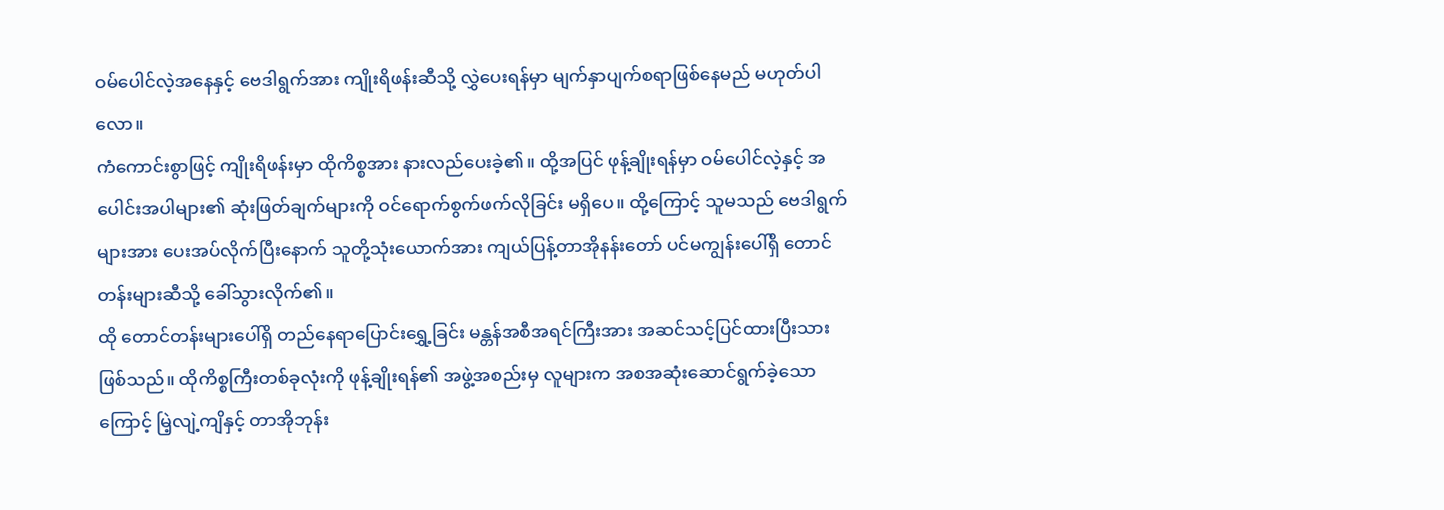ဝမ်ပေါင်လဲ့အနေနှင့် ဗေဒါရွက်အား ကျိုးရိဖန်းဆီသို့ လွှဲပေးရန်မှာ မျက်နှာပျက်စရာဖြစ်နေမည် မဟုတ်ပါလော။
ကံကောင်းစွာဖြင့် ကျိုးရိဖန်းမှာ ထိုကိစ္စအား နားလည်ပေးခဲ့၏။ ထို့အပြင် ဖုန့်ချိုးရန်မှာ ဝမ်ပေါင်လဲ့နှင့် အပေါင်းအပါများ၏ ဆုံးဖြတ်ချက်များကို ဝင်ရောက်စွက်ဖက်လိုခြင်း မရှိပေ။ ထို့ကြောင့် သူမသည် ဗေဒါရွက်များအား ပေးအပ်လိုက်ပြီးနောက် သူတို့သုံးယောက်အား ကျယ်ပြန့်တာအိုနန်းတော် ပင်မကျွန်းပေါ်ရှိ တောင်တန်းများဆီသို့ ခေါ်သွားလိုက်၏။
ထို တောင်တန်းများပေါ်ရှိ တည်နေရာပြောင်းရွှေ့ခြင်း မန္တန်အစီအရင်ကြီးအား အဆင်သင့်ပြင်ထားပြီးသား ဖြစ်သည်။ ထိုကိစ္စကြီးတစ်ခုလုံးကို ဖုန့်ချိုးရန်၏ အဖွဲ့အစည်းမှ လူများက အစအဆုံးဆောင်ရွက်ခဲ့သောကြောင့် မြဲ့လျဲ့ကျိနှင့် တာအိုဘုန်း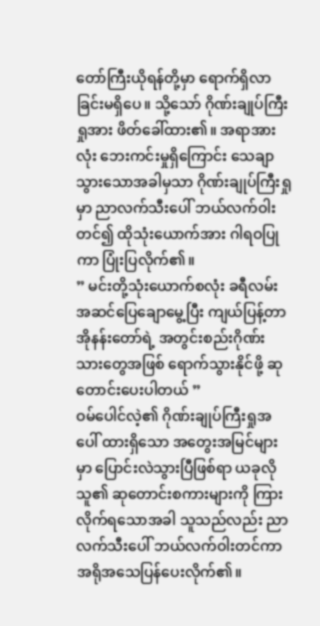တော်ကြီးယိုရန်တို့မှာ ရောက်ရှိလာခြင်းမရှိပေ။ သို့သော် ဂိုဏ်းချုပ်ကြီးရှုအား ဖိတ်ခေါ်ထား၏။ အရာအားလုံး ဘေးကင်းမှုရှိကြောင်း သေချာသွားသောအခါမှသာ ဂိုဏ်းချုပ်ကြီးရှုမှာ ညာလက်သီးပေါ် ဘယ်လက်ဝါးတင်၍ ထိုသုံးယောက်အား ဂါရဝပြုကာ ပြုံးပြလိုက်၏။
” မင်းတို့သုံးယောက်စလုံး ခရီလမ်း အဆင်ပြေချောမွေ့ပြီး ကျယ်ပြန့်တာအိုနန်းတော်ရဲ့ အတွင်းစည်းဂိုဏ်းသားတွေအဖြစ် ရောက်သွားနိုင်ဖို့ ဆုတောင်းပေးပါတယ် ”
ဝမ်ပေါင်လဲ့၏ ဂိုဏ်းချုပ်ကြီးရှုအပေါ် ထားရှိသော အတွေးအမြင်များမှာ ပြောင်းလဲသွားပြီဖြစ်ရာ ယခုလို သူ၏ ဆုတောင်းစကားများကို ကြားလိုက်ရသောအခါ သူသည်လည်း ညာလက်သီးပေါ် ဘယ်လက်ဝါးတင်ကာ အရိုအသေပြန်ပေးလိုက်၏။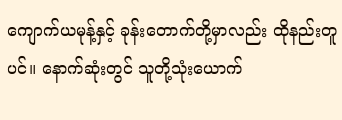ကျောက်ယမုန့်နှင့် ခုန်းတောက်တို့မှာလည်း ထိုနည်းတူပင်။ နောက်ဆုံးတွင် သူတို့သုံးယောက်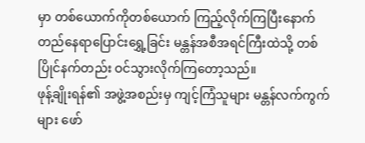မှာ တစ်ယောက်ကိုတစ်ယောက် ကြည့်လိုက်ကြပြီးနောက် တည်နေရာပြောင်းရွှေ့ခြင်း မန္တန်အစီအရင်ကြီးထဲသို့ တစ်ပြိုင်နက်တည်း ဝင်သွားလိုက်ကြတော့သည်။
ဖုန့်ချိုးရန်၏ အဖွဲ့အစည်းမှ ကျင့်ကြံသူများ မန္တန်လက်ကွက်များ ဖော်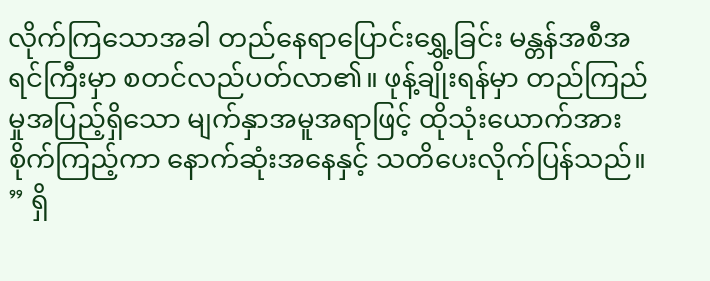လိုက်ကြသောအခါ တည်နေရာပြောင်းရွှေ့ခြင်း မန္တန်အစီအရင်ကြီးမှာ စတင်လည်ပတ်လာ၏။ ဖုန့်ချိုးရန်မှာ တည်ကြည်မှုအပြည့်ရှိသော မျက်နှာအမူအရာဖြင့် ထိုသုံးယောက်အား စိုက်ကြည့်ကာ နောက်ဆုံးအနေနှင့် သတိပေးလိုက်ပြန်သည်။
” ရှိ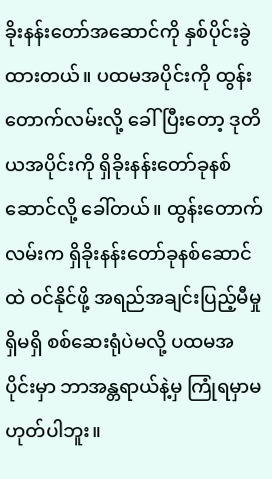ခိုးနန်းတော်အဆောင်ကို နှစ်ပိုင်းခွဲထားတယ်။ ပထမအပိုင်းကို ထွန်းတောက်လမ်းလို့ ခေါ်ပြီးတော့ ဒုတိယအပိုင်းကို ရှိခိုးနန်းတော်ခုနစ်ဆောင်လို့ ခေါ်တယ်။ ထွန်းတောက်လမ်းက ရှိခိုးနန်းတော်ခုနစ်ဆောင်ထဲ ဝင်နိုင်ဖို့ အရည်အချင်းပြည့်မီမှု ရှိမရှိ စစ်ဆေးရုံပဲမလို့ ပထမအပိုင်းမှာ ဘာအန္တရာယ်နဲ့မှ ကြုံရမှာမဟုတ်ပါဘူး။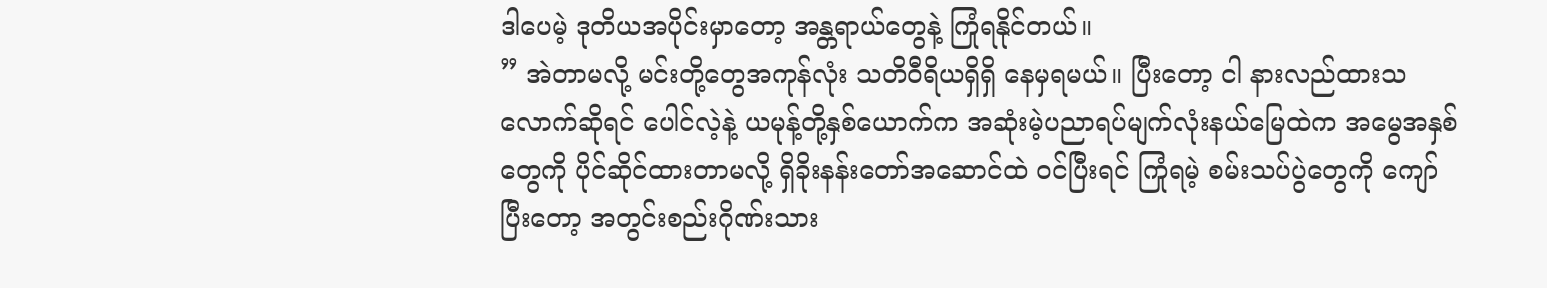ဒါပေမဲ့ ဒုတိယအပိုင်းမှာတော့ အန္တရာယ်တွေနဲ့ ကြုံရနိုင်တယ်။
” အဲတာမလို့ မင်းတို့တွေအကုန်လုံး သတိဝီရိယရှိရှိ နေမှရမယ်။ ပြီးတော့ ငါ နားလည်ထားသလောက်ဆိုရင် ပေါင်လဲ့နဲ့ ယမုန့်တို့နှစ်ယောက်က အဆုံးမဲ့ပညာရပ်မျက်လုံးနယ်မြေထဲက အမွေအနှစ်တွေကို ပိုင်ဆိုင်ထားတာမလို့ ရှိခိုးနန်းတော်အဆောင်ထဲ ဝင်ပြီးရင် ကြုံရမဲ့ စမ်းသပ်ပွဲတွေကို ကျော်ပြီးတော့ အတွင်းစည်းဂိုဏ်းသား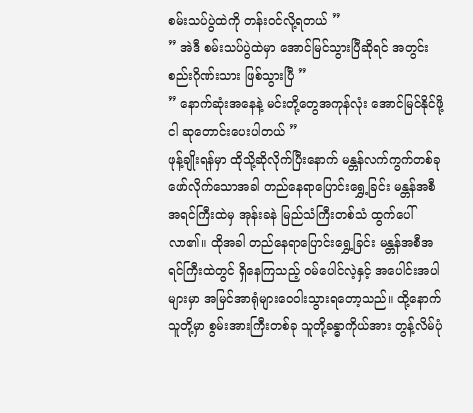စမ်းသပ်ပွဲထဲကို တန်းဝင်လို့ရတယ် ”
” အဲဒီ စမ်းသပ်ပွဲထဲမှာ အောင်မြင်သွားပြီဆိုရင် အတွင်းစည်းဂိုဏ်းသား ဖြစ်သွားပြီ ”
” နောက်ဆုံးအနေနဲ့ မင်းတို့တွေအကုန်လုံး အောင်မြင်နိုင်ဖို့ ငါ ဆုတောင်းပေးပါတယ် ”
ဖုန့်ချိုးရန်မှာ ထိုသို့ဆိုလိုက်ပြီးနောက် မန္တန်လက်ကွက်တစ်ခု ဖော်လိုက်သောအခါ တည်နေရာပြောင်းရွှေ့ခြင်း မန္တန်အစီအရင်ကြီးထဲမှ အုန်းခနဲ မြည်သံကြီးတစ်သံ ထွက်ပေါ်လာ၏။ ထိုအခါ တည်နေရာပြောင်းရွှေ့ခြင်း မန္တန်အစီအရင်ကြီးထဲတွင် ရှိနေကြသည့် ဝမ်ပေါင်လဲ့နှင့် အပေါင်းအပါများမှာ အမြင်အာရုံများဝေဝါးသွားရတော့သည်။ ထို့နောက် သူတို့မှာ စွမ်းအားကြီးတစ်ခု သူတို့ခန္ဓာကိုယ်အား တွန့်လိမ်ပုံ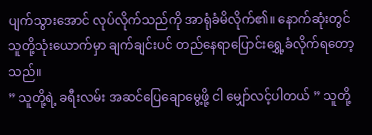ပျက်သွားအောင် လုပ်လိုက်သည်ကို အာရုံခံမိလိုက်၏။ နောက်ဆုံးတွင် သူတို့သုံးယောက်မှာ ချက်ချင်းပင် တည်နေရာပြောင်းရွှေ့ခံလိုက်ရတော့သည်။
” သူတို့ရဲ့ ခရီးလမ်း အဆင်ပြေချောမွေ့ဖို့ ငါ မျှော်လင့်ပါတယ် ” သူတို့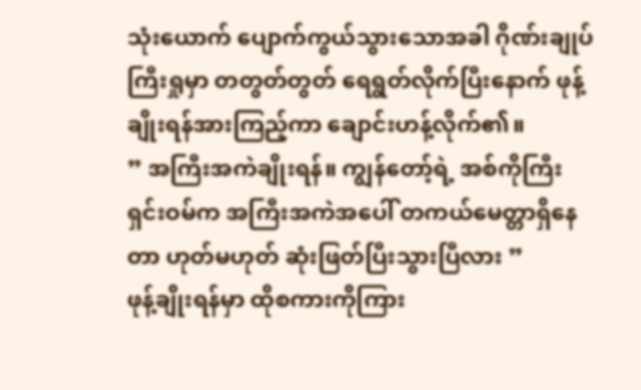သုံးယောက် ပျောက်ကွယ်သွားသောအခါ ဂိုဏ်းချုပ်ကြီးရှုမှာ တတွတ်တွတ် ရေရွတ်လိုက်ပြီးနောက် ဖုန့်ချိုးရန်အားကြည့်ကာ ချောင်းဟန့်လိုက်၏။
” အကြီးအကဲချိုးရန်။ ကျွန်တော့်ရဲ့ အစ်ကိုကြီး ရှင်းဝမ်က အကြီးအကဲအပေါ် တကယ်မေတ္တာရှိနေတာ ဟုတ်မဟုတ် ဆုံးဖြတ်ပြီးသွားပြီလား ”
ဖုန့်ချိုးရန်မှာ ထိုစကားကိုကြား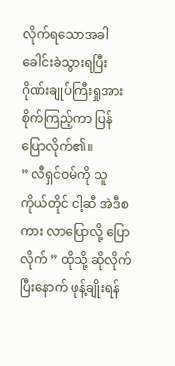လိုက်ရသောအခါ ခေါင်းခဲသွားရပြီး ဂိုဏ်းချုပ်ကြီးရှုအား စိုက်ကြည့်ကာ ပြန်ပြောလိုက်၏။
” လီရှင်ဝမ်ကို သူကိုယ်တိုင် ငါ့ဆီ အဲဒီစကား လာပြောလို့ ပြောလိုက် ” ထိုသို့ ဆိုလိုက်ပြီးနောက် ဖုန့်ချိုးရန်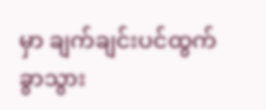မှာ ချက်ချင်းပင်ထွက်ခွာသွား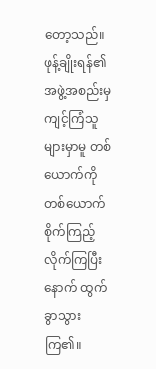တော့သည်။
ဖုန့်ချိုးရန်၏ အဖွဲ့အစည်းမှ ကျင့်ကြံသူများမှာမူ တစ်ယောက်ကိုတစ်ယောက် စိုက်ကြည့်လိုက်ကြပြီးနောက် ထွက်ခွာသွားကြ၏။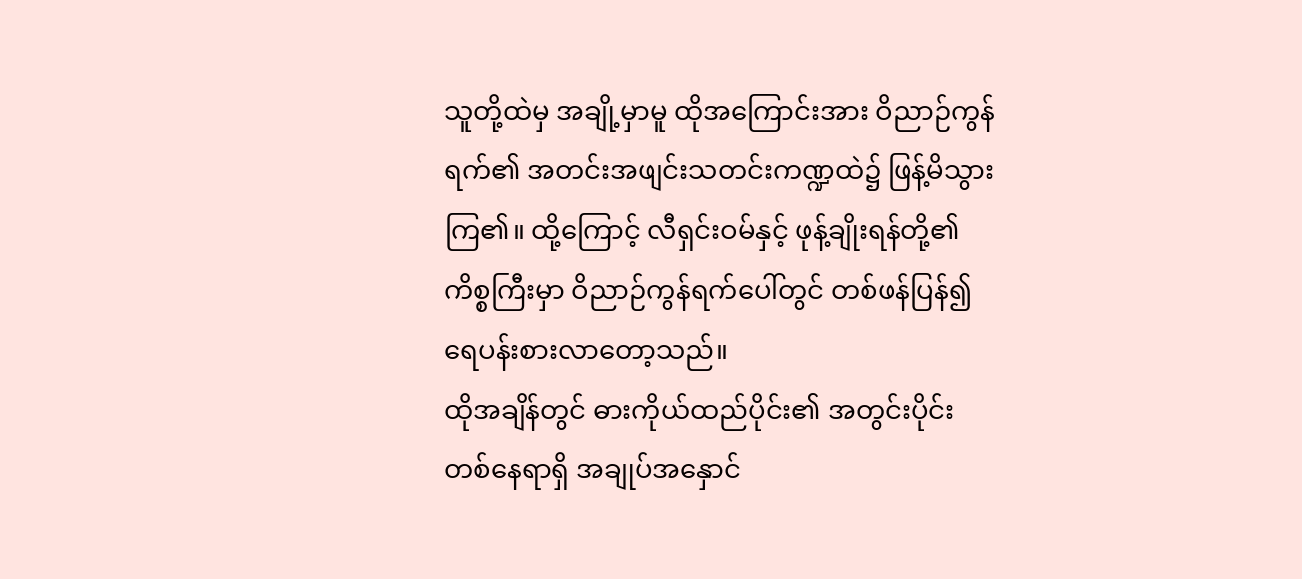သူတို့ထဲမှ အချို့မှာမူ ထိုအကြောင်းအား ဝိညာဉ်ကွန်ရက်၏ အတင်းအဖျင်းသတင်းကဏ္ဍထဲ၌ ဖြန့်မိသွားကြ၏။ ထို့ကြောင့် လီရှင်းဝမ်နှင့် ဖုန့်ချိုးရန်တို့၏ ကိစ္စကြီးမှာ ဝိညာဉ်ကွန်ရက်ပေါ်တွင် တစ်ဖန်ပြန်၍ ရေပန်းစားလာတော့သည်။
ထိုအချိန်တွင် ဓားကိုယ်ထည်ပိုင်း၏ အတွင်းပိုင်းတစ်နေရာရှိ အချုပ်အနှောင်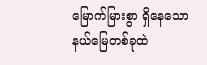မြောက်မြားစွာ ရှိနေသော နယ်မြေတစ်ခုထဲ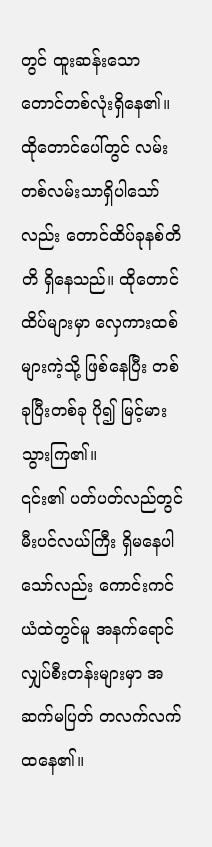တွင် ထူးဆန်းသော တောင်တစ်လုံးရှိနေ၏။
ထိုတောင်ပေါ်တွင် လမ်းတစ်လမ်းသာရှိပါသော်လည်း တောင်ထိပ်ခုနစ်တိတိ ရှိနေသည်။ ထိုတောင်ထိပ်များမှာ လှေကားထစ်များကဲ့သို့ ဖြစ်နေပြီး တစ်ခုပြီးတစ်ခု ပို၍ မြင့်မားသွားကြ၏။
၎င်း၏ ပတ်ပတ်လည်တွင် မီးပင်လယ်ကြီး ရှိမနေပါသော်လည်း ကောင်းကင်ယံထဲတွင်မူ အနက်ရောင် လျှပ်စီးတန်းများမှာ အဆက်မပြတ် တလက်လက်ထနေ၏။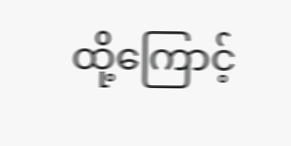ထို့ကြောင့်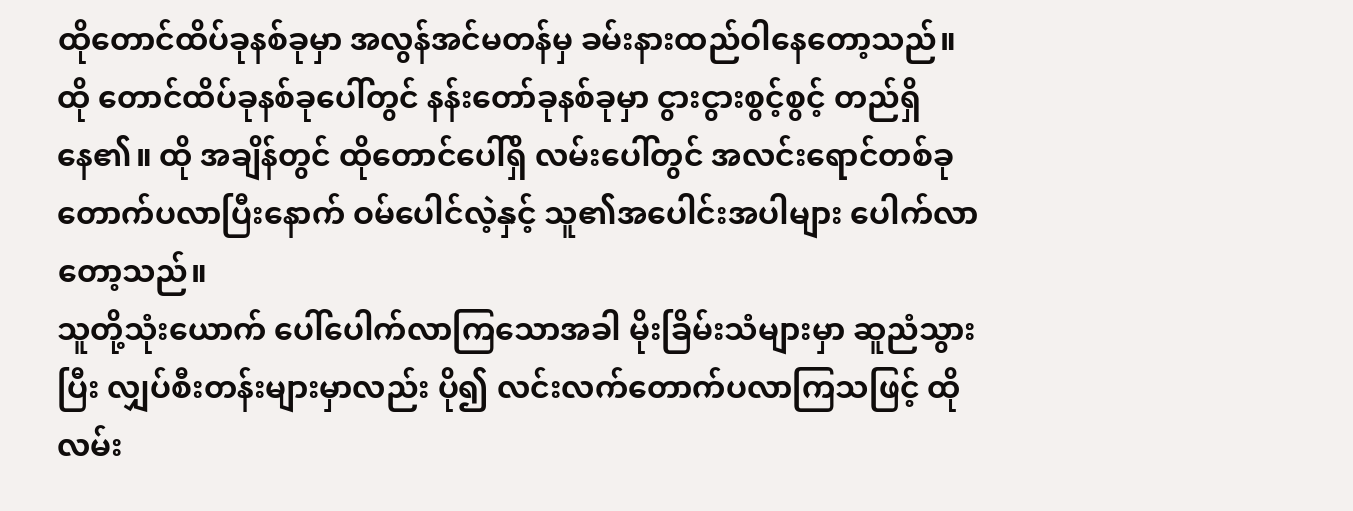ထိုတောင်ထိပ်ခုနစ်ခုမှာ အလွန်အင်မတန်မှ ခမ်းနားထည်ဝါနေတော့သည်။
ထို တောင်ထိပ်ခုနစ်ခုပေါ်တွင် နန်းတော်ခုနစ်ခုမှာ ငွားငွားစွင့်စွင့် တည်ရှိနေ၏။ ထို အချိန်တွင် ထိုတောင်ပေါ်ရှိ လမ်းပေါ်တွင် အလင်းရောင်တစ်ခု တောက်ပလာပြီးနောက် ဝမ်ပေါင်လဲ့နှင့် သူ၏အပေါင်းအပါများ ပေါက်လာတော့သည်။
သူတို့သုံးယောက် ပေါ်ပေါက်လာကြသောအခါ မိုးခြိမ်းသံများမှာ ဆူညံသွားပြီး လျှပ်စီးတန်းများမှာလည်း ပို၍ လင်းလက်တောက်ပလာကြသဖြင့် ထိုလမ်း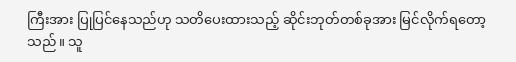ကြီးအား ပြုပြင်နေသည်ဟု သတိပေးထားသည့် ဆိုင်းဘုတ်တစ်ခုအား မြင်လိုက်ရတော့သည်။ သူ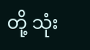တို့ သုံး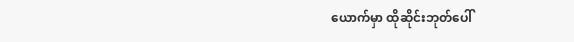ယောက်မှာ ထိုဆိုင်းဘုတ်ပေါ်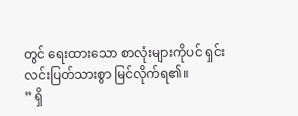တွင် ရေးထားသော စာလုံးများကိုပင် ရှင်းလင်းပြတ်သားစွာ မြင်လိုက်ရ၏။
” ရှိ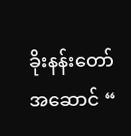ခိုးနန်းတော်အဆောင် “